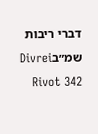דברי ריבות שמ״בDivrei Rivot 342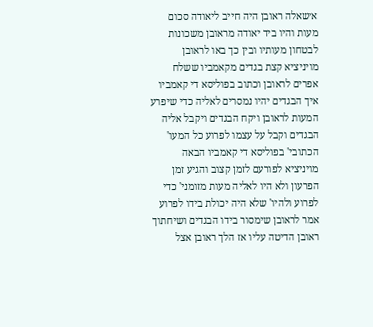א׳שאלה ראובן היה חייב ליאודה סכום מעות והיו ביד יאודה מראובן משכונות לבטחון מעותיו ובין כך באו לראובן מויניציא קצת בגדים מקאמביו ששלח אפרים לראובן וכתוב בפוליסא די קאמביו איך הבגדים יהיו נמסרים לאליה כדי שיפרע המעות לראובן ויקח הבגדים ויקבל אליה הבגדים וקבל על עצמו לפרוע כל המעו' הכתובי' בפוליסא די קאמביו הבאה מויניציא לפורעם לזמן קצוב והגיע זמן הפרעון ולא היו לאליה מעות מזומני' כדי לפרוע ולהיו' שלא היה יכולת בידו לפרוע אמר לראובן שימסור בידו הבגדים ושיחתוך ראובן הדיטה עליו אז הלך ראובן אצל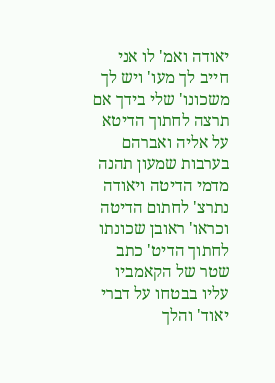יאודה ואמ' לו אני חייב לך מעו' ויש לך משכונו' שלי בידך אם תרצה לחתוך הדיטא על אליה ואברהם בערבות שמעון תהנה מדמי הדיטה ויאודה נתרצ' לחתום הדיטה וכראו' ראובן שכונתו לחתוך הדיט' כתב שטר של הקאמביו עליו בבטחו על דברי יאוד' והלך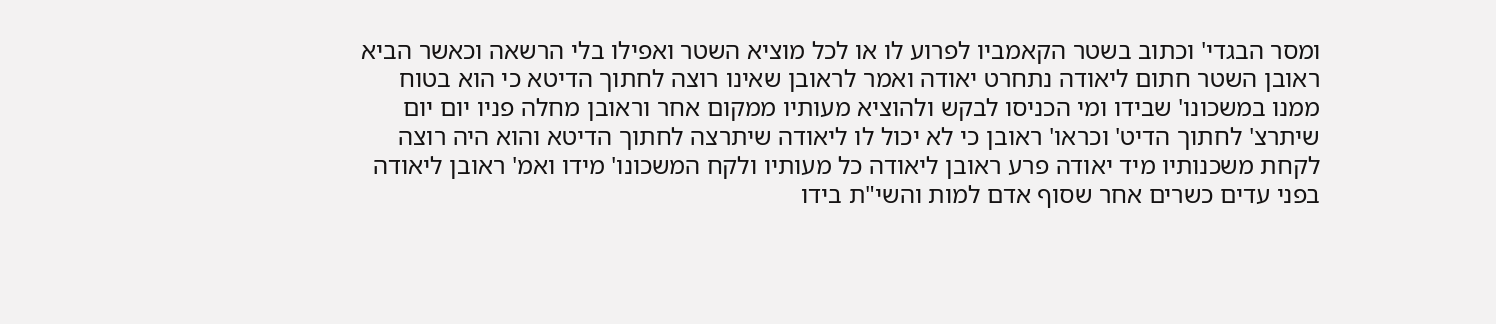ומסר הבגדי' וכתוב בשטר הקאמביו לפרוע לו או לכל מוציא השטר ואפילו בלי הרשאה וכאשר הביא ראובן השטר חתום ליאודה נתחרט יאודה ואמר לראובן שאינו רוצה לחתוך הדיטא כי הוא בטוח ממנו במשכונו' שבידו ומי הכניסו לבקש ולהוציא מעותיו ממקום אחר וראובן מחלה פניו יום יום שיתרצ' לחתוך הדיט' וכראו' ראובן כי לא יכול לו ליאודה שיתרצה לחתוך הדיטא והוא היה רוצה לקחת משכנותיו מיד יאודה פרע ראובן ליאודה כל מעותיו ולקח המשכונו' מידו ואמ' ראובן ליאודה בפני עדים כשרים אחר שסוף אדם למות והשי"ת בידו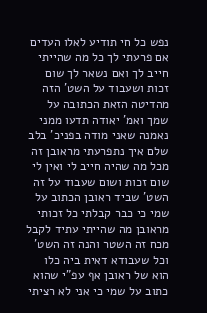נפש כל חי תודיע לאלו העדים אם פרעתי לך כל מה שהייתי חייב לך ואם נשאר לך שום זכות ושעבוד על השט' הזה מהדיטה הזאת הכתובה על שמך ואמ' יאודה תדעו ממני נאמנה שאני מודה בפניכ' בלב שלם איך נתפרעתי מראובן זה מכל מה שהיה חייב לי ואין לי שום זכות ושום שעבוד על זה השט' שביד ראובן הכתוב על שמי כי כבר קבלתי כל זכותי מראובן מה שהייתי עתיד לקבל מכח זה השטר והנה זה השט' וכל שעבודא דאית ביה כלו הוא של ראובן אף עפ"י שהוא כתוב על שמי כי אני לא רציתי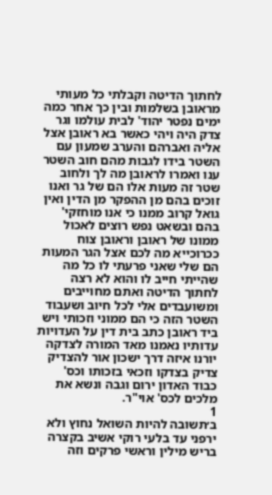לחתוך הדיטה וקבלתי כל מעותי מראובן בשלמות ובין כך אחר כמה ימים נפטר יהוד' לבית עולמו וגר צדק היה ויהי כאשר בא ראובן אצל אליה ואברהם והערב שמעון עם השטר בידו לגבות מהם חוב השטר ענו ואמרו לראובן מה לך ולחוב שטר זה מעות אלו הם של גר ואנו זוכים בהם מן ההפקר מן הדין ואין גואל קרוב ממנו כי אנו מוחזקי' בהם ובשאט נפש רוצים לאכול ממונו של ראובן וראובן צוח ככרוכייא מה לכם אצל הגר המעות הם שלי שאני פרעתי לו כל מה שהייתי חייב לו והוא לא רצה לחתוך הדיטה ואתם מחוייבים ומשועבדים אלי לכל חיוב ושעבוד השטר הזה כי הם ממוני וזכותי ויש ביד ראובן כתב בית דין על העדויות עדותיו נאמנו מאד המורה לצדקה יורנו איזה דרך ישכון אור להצדיק צדיק בצדקו וזכאי בזכותו וכס' כבוד האדון ירום וגבה ונשא את מלכים לכס' אוי"ר.
1
ב׳תשובה להיות השואל נחוץ ולא ירפני עד בלעי רוקי אשיב בקצרה בריש מילין וראשי פרקים וזה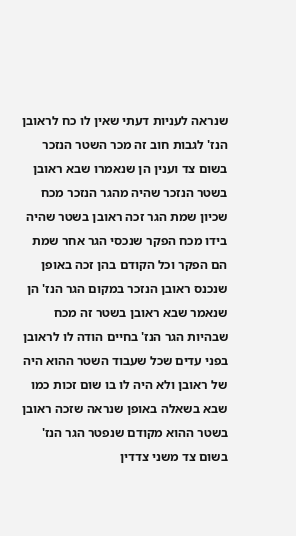שנראה לעניות דעתי שאין לו כח לראובן הנז' לגבות חוב זה מכר השטר הנזכר בשום צד וענין הן שנאמרו שבא ראובן בשטר הנזכר שהיה מהגר הנזכר מכח שכיון שמת הגר זכה ראובן בשטר שהיה בידו מכח הפקר שנכסי הגר אחר שמת הם הפקר וכל הקודם בהן זכה באופן שנכנס ראובן הנזכר במקום הגר הנז' הן שנאמר שבא ראובן בשטר זה מכח שבהיות הגר הנז' בחיים הודה לו לראובן בפני עדים שכל שעבוד השטר ההוא היה של ראובן ולא היה לו בו שום זכות כמו שבא בשאלה באופן שנראה שזכה ראובן בשטר ההוא מקודם שנפטר הגר הנז' בשום צד משני צדדין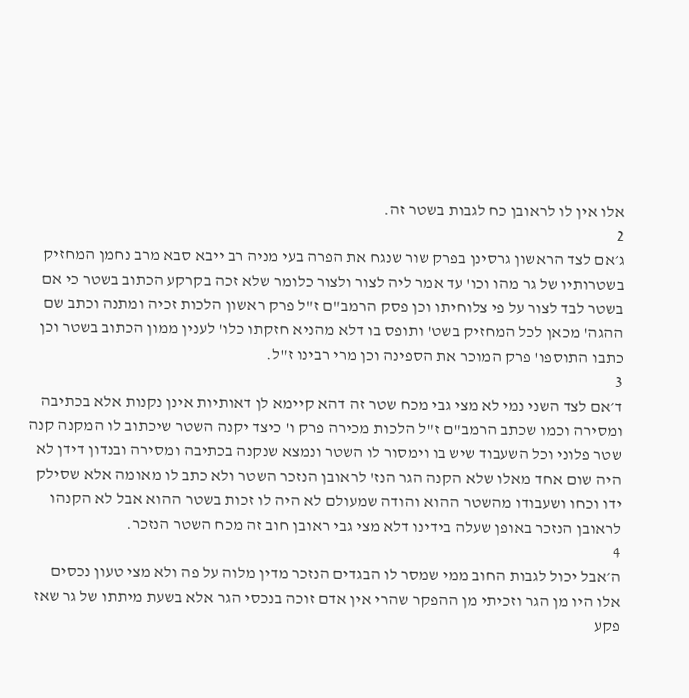אלו אין לו לראובן כח לגבות בשטר זה.
2
ג׳אם לצד הראשון גרסינן בפרק שור שנגח את הפרה בעי מניה רב ייבא סבא מרב נחמן המחזיק בשטרותיו של גר מהו וכו' עד אמר ליה לצור ולצור כלומר שלא זכה בקרקע הכתוב בשטר כי אם בשטר לבד לצור על פי צלוחיתו וכן פסק הרמב"ם ז"ל פרק ראשון הלכות זכיה ומתנה וכתב שם ההגה' מכאן לכל המחזיק בשט' ותופס בו דלא מהניא חזקתו כלו' לענין ממון הכתוב בשטר וכן כתבו התוספו' פרק המוכר את הספינה וכן מרי רבינו ז"ל.
3
ד׳אם לצד השני נמי לא מצי גבי מכח שטר זה דהא קיימא לן דאותיות אינן נקנות אלא בכתיבה ומסירה וכמו שכתב הרמב"ם ז"ל הלכות מכירה פרק ו' כיצד יקנה השטר שיכתוב לו המקנה קנה שטר פלוני וכל השעבוד שיש בו וימסור לו השטר ונמצא שנקנה בכתיבה ומסירה ובנדון דידן לא היה שום אחד מאלו שלא הקנה הגר הנז' לראובן הנזכר השטר ולא כתב לו מאומה אלא שסילק ידו וכחו ושעבודו מהשטר ההוא והודה שמעולם לא היה לו זכות בשטר ההוא אבל לא הקנהו לראובן הנזכר באופן שעלה בידינו דלא מצי גבי ראובן חוב זה מכח השטר הנזכר.
4
ה׳אבל יכול לגבות החוב ממי שמסר לו הבגדים הנזכר מדין מלוה על פה ולא מצי טעון נכסים אלו היו מן הגר וזכיתי מן ההפקר שהרי אין אדם זוכה בנכסי הגר אלא בשעת מיתתו של גר שאז פקע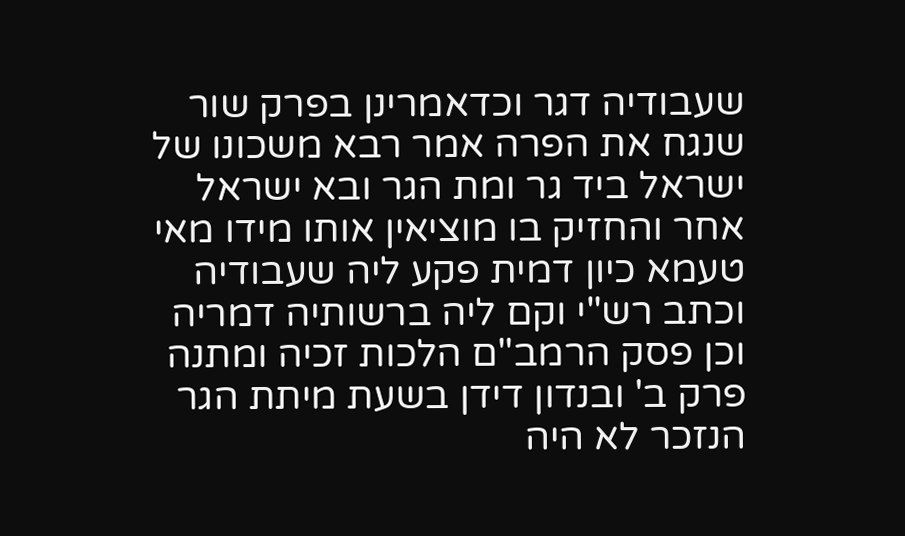שעבודיה דגר וכדאמרינן בפרק שור שנגח את הפרה אמר רבא משכונו של ישראל ביד גר ומת הגר ובא ישראל אחר והחזיק בו מוציאין אותו מידו מאי טעמא כיון דמית פקע ליה שעבודיה וכתב רש"י וקם ליה ברשותיה דמריה וכן פסק הרמב"ם הלכות זכיה ומתנה פרק ב' ובנדון דידן בשעת מיתת הגר הנזכר לא היה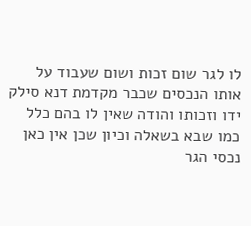לו לגר שום זכות ושום שעבוד על אותו הנכסים שכבר מקדמת דנא סילק ידו וזכותו והודה שאין לו בהם כלל כמו שבא בשאלה וכיון שכן אין כאן נכסי הגר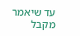עד שיאמר מקבל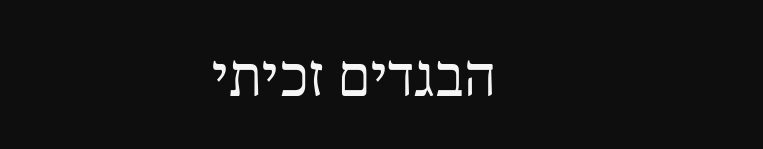הבגדים זכיתי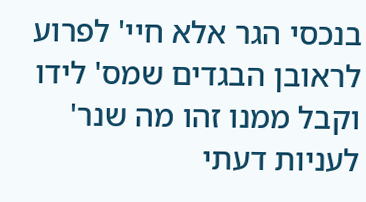בנכסי הגר אלא חיי' לפרוע לראובן הבגדים שמס' לידו וקבל ממנו זהו מה שנר' לעניות דעתי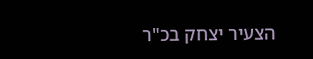הצעיר יצחק בכ"ר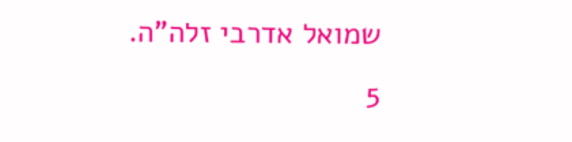שמואל אדרבי זלה"ה.
5